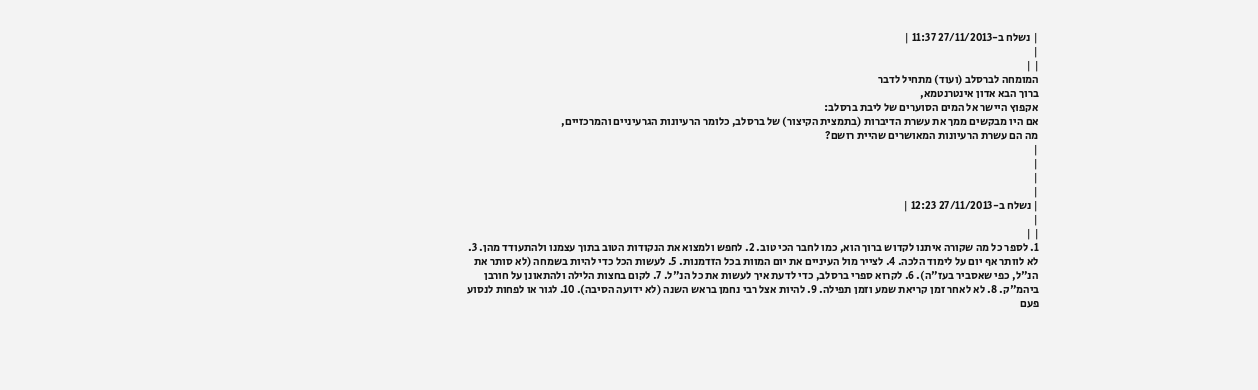| נשלח ב-27/11/2013 11:37 |
|
| |
המומחה לברסלב (ועוד) מתחיל לדבר
ברוך הבא אדון אינטרנטמא,
אקפוץ היישר אל המים הסוערים של ליבת ברסלב:
אם היו מבקשים ממך את עשרת הדיברות (בתמצית הקיצור) של ברסלב, כלומר הרעיונות הגרעיניים והמרכזיים,
מה הם עשרת הרעיונות המאושרים שהיית רושם?
|
|
|
|
| נשלח ב-27/11/2013 12:23 |
|
| |
1. לספר כל מה שקורה איתנו לקדוש ברוך הוא, כמו לחבר הכי טוב. 2. לחפש ולמצוא את הנקודות הטוב בתוך עצמנו ולהתעודד מהן. 3. לא לוותר אף יום על לימוד הלכה. 4. לצייר מול העיניים את יום המוות בכל הזדמנות. 5. לעשות הכל כדי להיות בשמחה (לא סותר את הנ"ל, כפי שאסביר בעז"ה). 6. לקרוא ספרי ברסלב, כדי לדעת איך לעשות את כל הנ"ל. 7. לקום בחצות הלילה ולהתאונן על חורבן ביהמ"ק. 8. לא לאחר זמן קריאת שמע וזמן תפילה. 9. להיות אצל רבי נחמן בראש השנה (לא ידועה הסיבה). 10. לגור או לפחות לנסוע פעם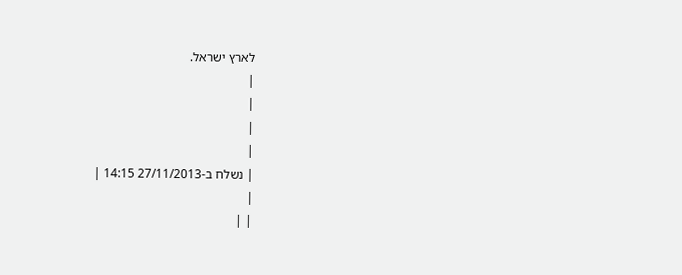לארץ ישראל.
|
|
|
|
| נשלח ב-27/11/2013 14:15 |
|
| |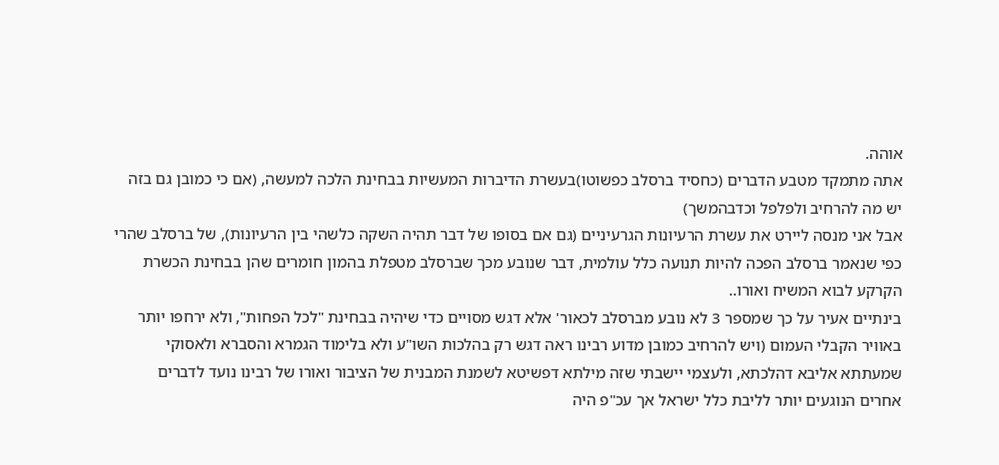אוהה.
אתה מתמקד מטבע הדברים (כחסיד ברסלב כפשוטו)בעשרת הדיברות המעשיות בבחינת הלכה למעשה, (אם כי כמובן גם בזה יש מה להרחיב ולפלפל וכדבהמשך)
אבל אני מנסה ליירט את עשרת הרעיונות הגרעיניים (גם אם בסופו של דבר תהיה השקה כלשהי בין הרעיונות), של ברסלב שהרי כפי שנאמר ברסלב הפכה להיות תנועה כלל עולמית, דבר שנובע מכך שברסלב מטפלת בהמון חומרים שהן בבחינת הכשרת הקרקע לבוא המשיח ואורו..
בינתיים אעיר על כך שמספר 3 לא נובע מברסלב לכאור' אלא דגש מסויים כדי שיהיה בבחינת "לכל הפחות", ולא ירחפו יותר באוויר הקבלי העמום (ויש להרחיב כמובן מדוע רבינו ראה דגש רק בהלכות השו"ע ולא בלימוד הגמרא והסברא ולאסוקי שמעתתא אליבא דהלכתא, ולעצמי יישבתי שזה מילתא דפשיטא לשמנת המבנית של הציבור ואורו של רבינו נועד לדברים אחרים הנוגעים יותר לליבת כלל ישראל אך עכ"פ היה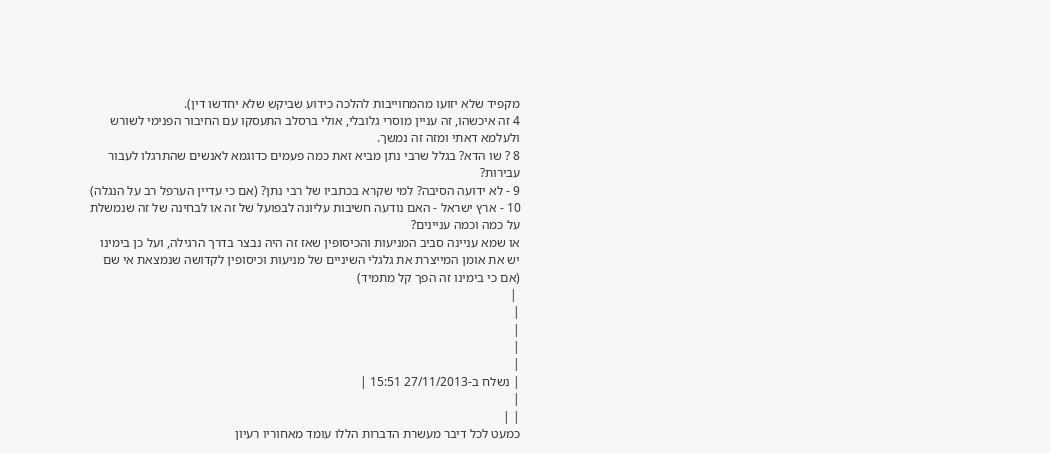מקפיד שלא יזועו מהמחוייבות להלכה כידוע שביקש שלא יחדשו דין).
4 זה איכשהו, זה עניין מוסרי גלובלי, אולי ברסלב התעסקו עם החיבור הפנימי לשורש ולעלמא דאתי ומזה זה נמשך.
8 ? שו הדא? בגלל שרבי נתן מביא זאת כמה פעמים כדוגמא לאנשים שהתרגלו לעבור עבירות?
9 - לא ידועה הסיבה? למי שקרא בכתביו של רבי נתן? (אם כי עדיין הערפל רב על הנגלה)
10 - ארץ ישראל - האם נודעה חשיבות עליונה לבפועל של זה או לבחינה של זה שנמשלת על כמה וכמה עניינים?
או שמא עניינה סביב המניעות והכיסופין שאז זה היה נבצר בדרך הרגילה, ועל כן בימינו יש את אומן המייצרת את גלגלי השיניים של מניעות וכיסופין לקדושה שנמצאת אי שם (אם כי בימינו זה הפך קל מתמיד)
 |
|
|
|
|
| נשלח ב-27/11/2013 15:51 |
|
| |
כמעט לכל דיבר מעשרת הדברות הללו עומד מאחוריו רעיון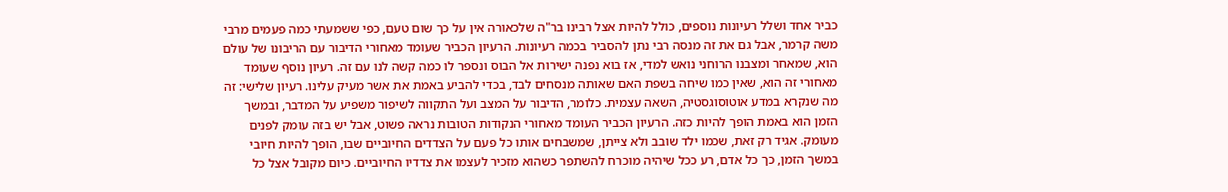כביר אחד ושלל רעיונות נוספים, כולל להיות אצל רבינו בר"ה שלכאורה אין על כך שום טעם, כפי ששמעתי כמה פעמים מרבי משה קרמר, אבל גם את זה מנסה רבי נתן להסביר בכמה רעיונות. הרעיון הכביר שעומד מאחורי הדיבור עם הריבונו של עולם הוא, שמאחר ומצבנו הרוחני נואש למדי, אז בוא נפנה ישירות אל הבוס ונספר לו כמה קשה לנו עם זה. רעיון נוסף שעומד מאחורי זה הוא, שאין כמו שיחה בשפת האם שאותה מנסחים לבד, בכדי להביע באמת את אשר מעיק עלינו. רעיון שלישי: זה מה שנקרא במדע אוטוסוגסטיה, השאה עצמית. כלומר, הדיבור על המצב ועל התקווה לשיפור משפיע על המדבר, ובמשך הזמן הוא באמת הופך להיות כזה. הרעיון הכביר העומד מאחורי הנקודות הטובות נראה פשוט, אבל יש בזה עומק לפנים מעומק. אגיד רק זאת, שכמו ילד שובב ולא צייתן, שמשבחים אותו כל פעם על הצדדים החיוביים שבו, הופך להיות חיובי במשך הזמן, כך כל אדם, רע ככל שיהיה מוכרח להשתפר כשהוא מזכיר לעצמו את צדדיו החיוביים. כיום מקובל אצל כל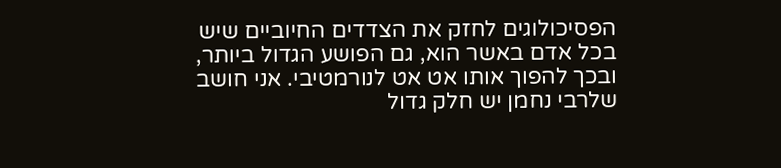הפסיכולוגים לחזק את הצדדים החיוביים שיש בכל אדם באשר הוא, גם הפושע הגדול ביותר, ובכך להפוך אותו אט אט לנורמטיבי. אני חושב שלרבי נחמן יש חלק גדול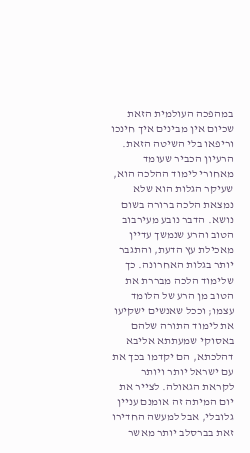במהפכה העולמית הזאת שכיום אין מבינים איך חינכו וריפאו בלי השיטה הזאת. הרעיון הכביר שעומד מאחורי לימוד ההלכה הוא, שעיקר הגלות הוא שלא נמצאת הלכה ברורה בשום נושא. הדבר נובע מעירבוב הטוב והרע שנמשך עדיין מאכילת עץ הדעת, והתגבר יותר בגלות האחרונה. כך שלימוד הלכה מבררת את הטוב מן הרע של הלומד עצמו; וככל שאנשים ישקיעו את לימוד התורה שלהם באסוקי שמעתתא אליבא דהלכתא, הם יקדמו בכך את עם ישראל יותר ויותר לקראת הגאולה. לצייר את יום המיתה זה אומנם עניין גלובלי, אבל למעשה החדירו זאת בברסלב יותר מאשר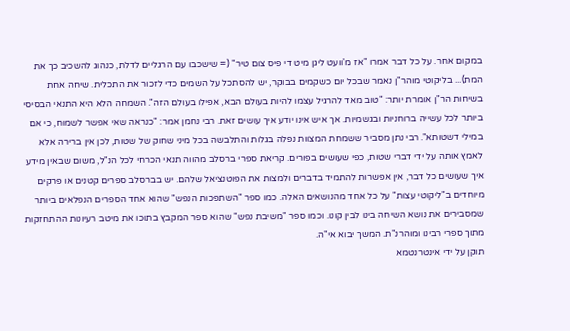במקום אחר. על כל דבר אמרו "אז מ'וועט ליגן מיט די פיס צום טיר" (= שישכבו עם הרגליים לדלת, כנהוג להשכיב כך את המת)... בליקוטי מוהר"ן נאמר שבכל יום כשקמים בבוקר, יש להסתכל על השמים כדי לזכור את התכלית. שיחה אחת בשיחות הר"ן אומרת יותר: "טוב מאד להרגיל עצמו להיות בעולם הבא, אפילו בעולם הזה". השמחה הלא היא התנאי הבסיסי ביותר לכל עשייה ברוחניות ובגשמיות. אך איש אינו יודע איך עושים זאת. רבי נחמן אמר: "כנראה שאי אפשר לשמוח, כי אם במילי דשטותא". רבי נתן מסביר ששמחת המצוות נפלה בגלות והתלבשה בכל מיני שחוק של שטות, לכן אין ברירה אלא לאמץ אותה על ידי דברי שטות, כפי שעושים בפורים. קריאת ספרי ברסלב מהווה תנאי הכרחי לכל הנ"ל, משום שבאין מידע איך שעושים כל דבר, אין אפשרות להתמיד בדברים ולמצות את הפוטנציאל שלהם. יש בברסלב ספרים קטנים או פרקים מיוחדים ב"ליקוטי עצות" על כל אחד מהנושאים האלה. כמו ספר "השתפכות הנפש" שהוא אחד הספרים הנפלאים ביותר שמסבירים את נושא השיחה בינו לבין קונו. וכמו ספר "משיבת נפש" שהוא ספר המקבץ בתוכו את מיטב רעיונות ההתחזקות מתוך ספרי רבינו ומוהרנ"ת. המשך יבוא אי"ה.
תוקן על ידי אינטרנטמא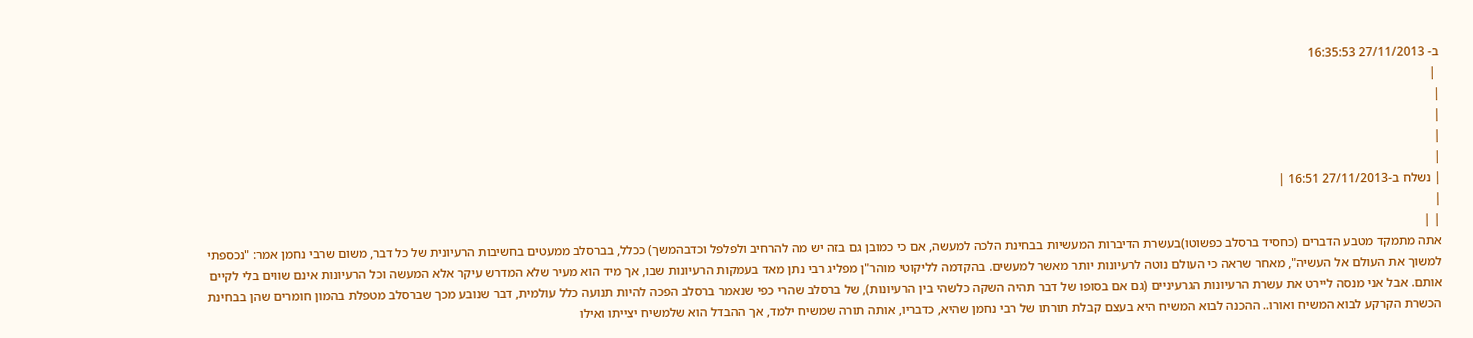ב- 27/11/2013 16:35:53
 |
|
|
|
|
| נשלח ב-27/11/2013 16:51 |
|
| |
אתה מתמקד מטבע הדברים (כחסיד ברסלב כפשוטו)בעשרת הדיברות המעשיות בבחינת הלכה למעשה, אם כי כמובן גם בזה יש מה להרחיב ולפלפל וכדבהמשך) ככלל, בברסלב ממעטים בחשיבות הרעיונית של כל דבר, משום שרבי נחמן אמר: "נכספתי למשוך את העולם אל העשיה", מאחר שראה כי העולם נוטה לרעיונות יותר מאשר למעשים. בהקדמה לליקוטי מוהר"ן מפליג רבי נתן מאד בעמקות הרעיונות שבו, אך מיד הוא מעיר שלא המדרש עיקר אלא המעשה וכל הרעיונות אינם שווים בלי לקיים אותם. אבל אני מנסה ליירט את עשרת הרעיונות הגרעיניים (גם אם בסופו של דבר תהיה השקה כלשהי בין הרעיונות), של ברסלב שהרי כפי שנאמר ברסלב הפכה להיות תנועה כלל עולמית, דבר שנובע מכך שברסלב מטפלת בהמון חומרים שהן בבחינת הכשרת הקרקע לבוא המשיח ואורו.. ההכנה לבוא המשיח היא בעצם קבלת תורתו של רבי נחמן שהיא, כדבריו, אותה תורה שמשיח ילמד, אך ההבדל הוא שלמשיח יצייתו ואילו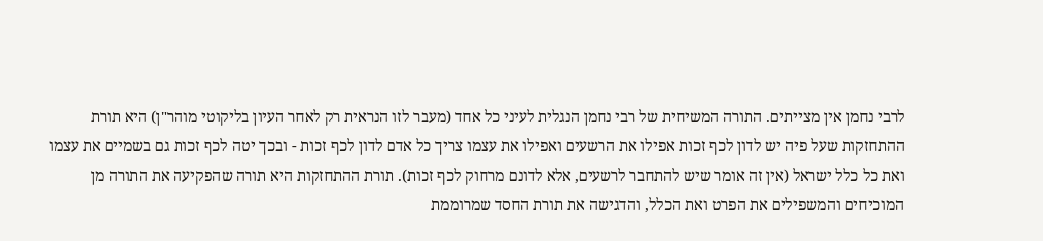לרבי נחמן אין מצייתים. התורה המשיחית של רבי נחמן הנגלית לעיני כל אחד (מעבר לזו הנראית רק לאחר העיון בליקוטי מוהר"ן) היא תורת ההתחזקות שעל פיה יש לדון לכף זכות אפילו את הרשעים ואפילו את עצמו צריך כל אדם לדון לכף זכות - ובכך יטה לכף זכות גם בשמיים את עצמו ואת כל כלל ישראל (אין זה אומר שיש להתחבר לרשעים, אלא לדונם מרחוק לכף זכות). תורת ההתחזקות היא תורה שהפקיעה את התורה מן המוכיחים והמשפילים את הפרט ואת הכלל, והדגישה את תורת החסד שמרוממת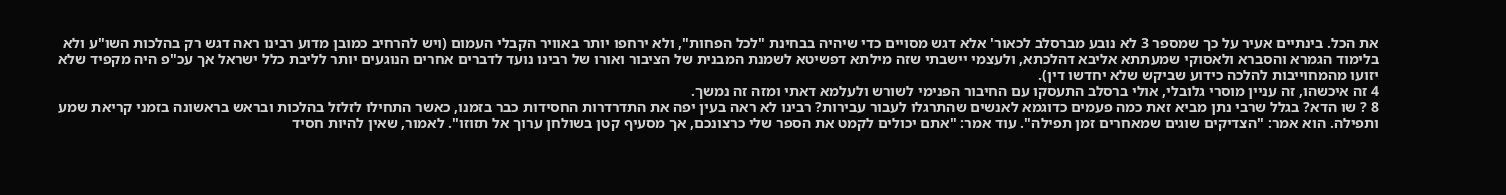את הכל. בינתיים אעיר על כך שמספר 3 לא נובע מברסלב לכאור' אלא דגש מסויים כדי שיהיה בבחינת "לכל הפחות", ולא ירחפו יותר באוויר הקבלי העמום (ויש להרחיב כמובן מדוע רבינו ראה דגש רק בהלכות השו"ע ולא בלימוד הגמרא והסברא ולאסוקי שמעתתא אליבא דהלכתא, ולעצמי יישבתי שזה מילתא דפשיטא לשמנת המבנית של הציבור ואורו של רבינו נועד לדברים אחרים הנוגעים יותר לליבת כלל ישראל אך עכ"פ היה מקפיד שלא יזועו מהמחוייבות להלכה כידוע שביקש שלא יחדשו דין).
4 זה איכשהו, זה עניין מוסרי גלובלי, אולי ברסלב התעסקו עם החיבור הפנימי לשורש ולעלמא דאתי ומזה זה נמשך.
8 ? שו הדא? בגלל שרבי נתן מביא זאת כמה פעמים כדוגמא לאנשים שהתרגלו לעבור עבירות? רבינו לא ראה בעין יפה את התדרדרות החסידות כבר בזמנו, כאשר התחילו לזלזל בהלכות ובראש בראשונה בזמני קריאת שמע ותפילה. הוא אמר: "הצדיקים שוגים שמאחרים זמן תפילה". עוד אמר: "אתם יכולים לקמט את הספר שלי כרצונכם, אך מסעיף קטן בשולחן ערוך אל תזוזו". לאמור, שאין להיות חסיד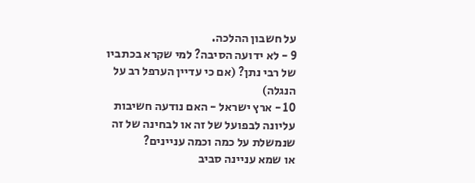על חשבון ההלכה.
9 - לא ידועה הסיבה? למי שקרא בכתביו של רבי נתן? (אם כי עדיין הערפל רב על הנגלה)
10 - ארץ ישראל - האם נודעה חשיבות עליונה לבפועל של זה או לבחינה של זה שנמשלת על כמה וכמה עניינים?
או שמא עניינה סביב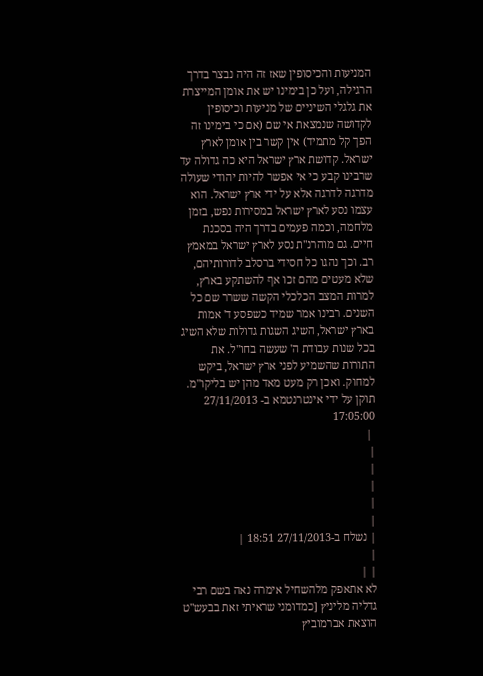המניעות והכיסופין שאז זה היה נבצר בדרך הרגילה, ועל כן בימינו יש את אומן המייצרת את גלגלי השיניים של מניעות וכיסופין לקדושה שנמצאת אי שם (אם כי בימינו זה הפך קל מתמיד) אין קשר בין אומן לארץ ישראל. קדושת ארץ ישראל היא כה גדולה עד שרבינו קבע כי אי אפשר להיות יהודי שעולה מדרגה לדרגה אלא על ידי ארץ ישראל. הוא עצמו נסע לארץ ישראל במסירות נפש, בזמן מלחמה, וכמה פעמים בדרך היה בסכנת חיים. גם מוהרנ"ת נסע לארץ ישראל במאמץ רב. וכך נהגו כל חסידי ברסלב לדורותיהם, שלא מעטים מהם זכו אף להשתקע בארץ, למרות המצב הכלכלי הקשה ששרר שם כל השנים. רבינו אמר שמיד כשפסע ד' אמות בארץ ישראל, השיג השגות גדולות שלא השיג בכל שנות עבודת ה' שעשה בחו"ל. את התורות שהשמיע לפני ארץ ישראל, ביקש למחוק. ואכן רק מעט מאד מהן יש בליקו"מ.
תוקן על ידי אינטרנטמא ב- 27/11/2013 17:05:00
 |
|
|
|
|
|
| נשלח ב-27/11/2013 18:51 |
|
| |
לא אתאפק מלהשחיל אימרה נאה בשם רבי גדליה מליניץ [כמדומני שראיתי זאת בבעש"ט הוצאת אברמוביץ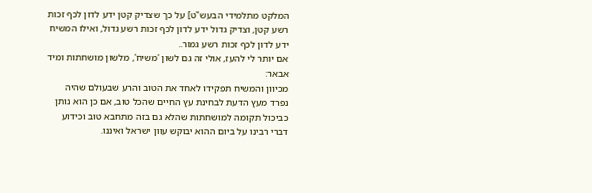המלקט מתלמידי הבעש"ט] על כך שצדיק קטן ידע לדון לכף זכות רשע קטן, וצדיק גדול ידע לדון לכף זכות רשע גדול, ואילו המשיח ידע לדון לכף זכות רשע גמור..
אם יותר לי להעז, אולי זה גם לשון 'משיח', מלשון מושחתות ומיד אבאר:
מכיוון והמשיח תפקידו לאחד את הטוב והרע שבעולם שהיה נפרד מעץ הדעת לבחינת עץ החיים שהכל טוב, אם כן הוא נותן כביכול תקומה למושחתות שהלא גם בזה מתחבא טוב וכידוע דברי רבינו על ביום ההוא יבוקש עוון ישראל ואיננו.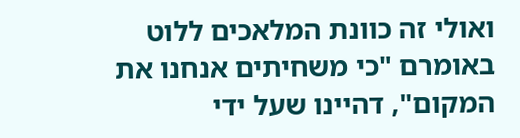ואולי זה כוונת המלאכים ללוט באומרם "כי משחיתים אנחנו את המקום", דהיינו שעל ידי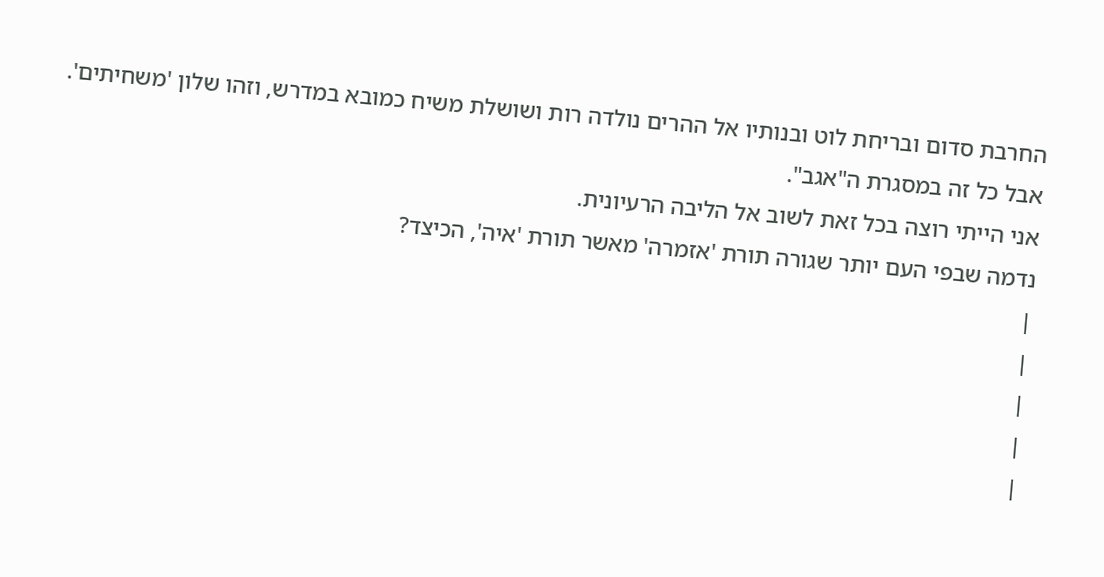החרבת סדום ובריחת לוט ובנותיו אל ההרים נולדה רות ושושלת משיח כמובא במדרש, וזהו שלון 'משחיתים'.
אבל כל זה במסגרת ה"אגב".
אני הייתי רוצה בכל זאת לשוב אל הליבה הרעיונית.
נדמה שבפי העם יותר שגורה תורת 'אזמרה' מאשר תורת 'איה', הכיצד?
|
|
|
|
|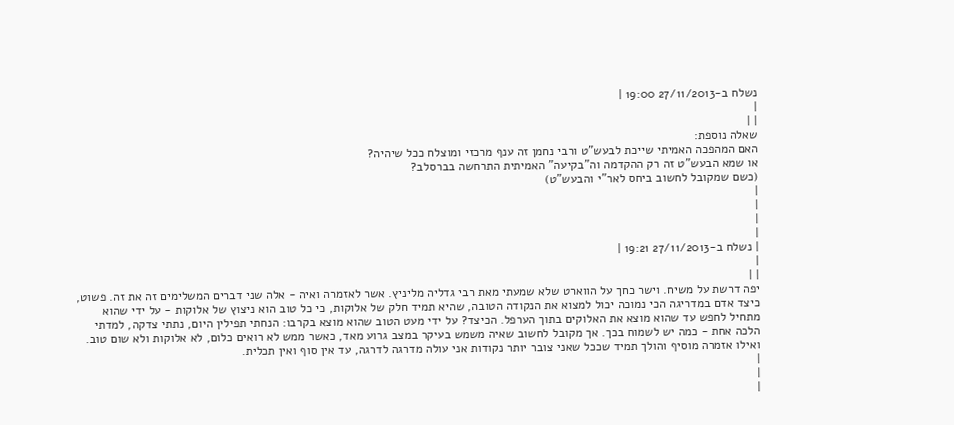נשלח ב-27/11/2013 19:00 |
|
| |
שאלה נוספת:
האם המהפכה האמיתי שייכת לבעש"ט ורבי נחמן זה ענף מרכזי ומוצלח ככל שיהיה?
או שמא הבעש"ט זה רק ההקדמה וה"בקיעה" האמיתית התרחשה בברסלב?
(כשם שמקובל לחשוב ביחס לאר"י והבעש"ט)
|
|
|
|
| נשלח ב-27/11/2013 19:21 |
|
| |
יפה דרשת על משיח. וישר כחך על הווארט שלא שמעתי מאת רבי גדליה מליניץ. אשר לאזמרה ואיה - אלה שני דברים המשלימים זה את זה. פשוט, כיצד אדם במדריגה הכי נמוכה יכול למצוא את הנקודה הטובה, שהיא תמיד חלק של אלוקות, כי כל טוב הוא ניצוץ של אלוקות - על ידי שהוא מתחיל לחפש עד שהוא מוצא את האלוקים בתוך הערפל. הכיצד? על ידי מעט הטוב שהוא מוצא בקרבו: הנחתי תפילין היום, נתתי צדקה, למדתי הלכה אחת - כמה יש לשמוח בכך. אך מקובל לחשוב שאיה משמש בעיקר במצב גרוע מאד, כאשר ממש לא רואים כלום, לא אלוקות ולא שום טוב. ואילו אזמרה מוסיף והולך תמיד שככל שאני צובר יותר נקודות אני עולה מדרגה לדרגה, עד אין סוף ואין תכלית.
|
|
|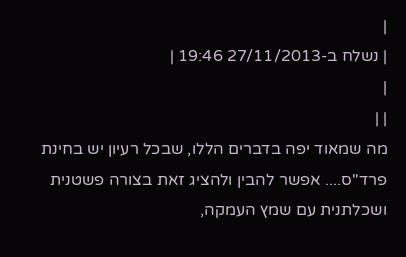|
| נשלח ב-27/11/2013 19:46 |
|
| |
מה שמאוד יפה בדברים הללו, שבכל רעיון יש בחינת פרד"ס.... אפשר להבין ולהציג זאת בצורה פשטנית ושכלתנית עם שמץ העמקה,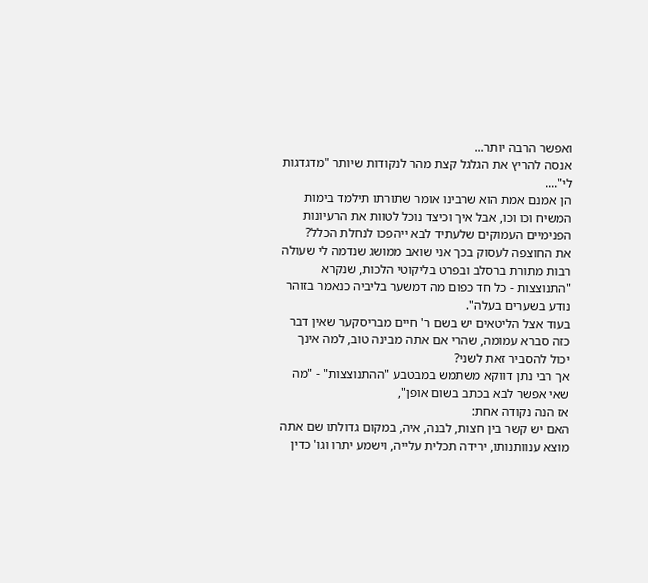ואפשר הרבה יותר...
אנסה להריץ את הגלגל קצת מהר לנקודות שיותר "מדגדגות לי"....
הן אמנם אמת הוא שרבינו אומר שתורתו תילמד בימות המשיח וכו וכו, אבל איך וכיצד נוכל לטוות את הרעיונות הפנימיים העמוקים שלעתיד לבא ייהפכו לנחלת הכלל?
את החוצפה לעסוק בכך אני שואב ממושג שנדמה לי שעולה רבות מתורת ברסלב ובפרט בליקוטי הלכות, שנקרא "התנוצצות - כל חד כפום מה דמשער בליביה כנאמר בזוהר נודע בשערים בעלה".
בעוד אצל הליטאים יש בשם ר' חיים מבריסקער שאין דבר כזה סברא עמומה, שהרי אם אתה מבינה טוב, למה אינך יכול להסביר זאת לשני?
אך רבי נתן דווקא משתמש במבטבע "ההתנוצצות" - "מה שאי אפשר לבא בכתב בשום אופן",
אז הנה נקודה אחת:
האם יש קשר בין חצות, לבנה, איה, במקום גדולתו שם אתה מוצא ענוותנותו, ירידה תכלית עלייה, וישמע יתרו וגו' כדין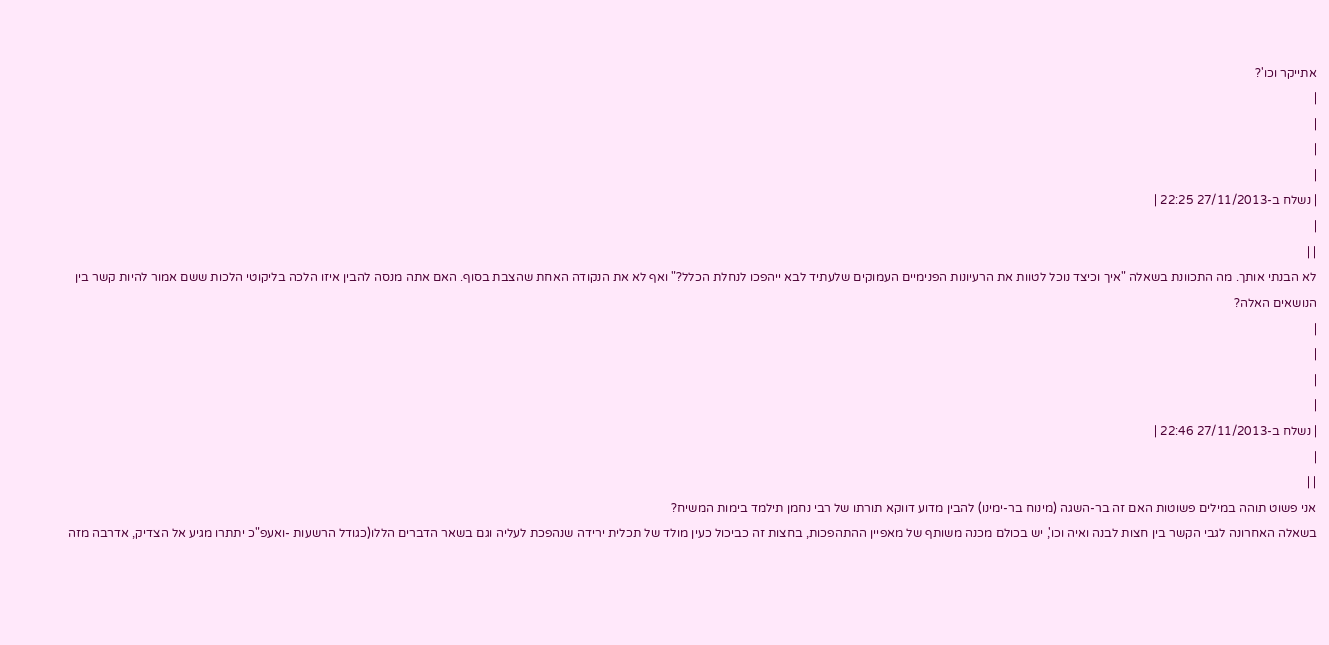אתייקר וכו'?
|
|
|
|
| נשלח ב-27/11/2013 22:25 |
|
| |
לא הבנתי אותך. מה התכוונת בשאלה "איך וכיצד נוכל לטוות את הרעיונות הפנימיים העמוקים שלעתיד לבא ייהפכו לנחלת הכלל?" ואף לא את הנקודה האחת שהצבת בסוף. האם אתה מנסה להבין איזו הלכה בליקוטי הלכות ששם אמור להיות קשר בין הנושאים האלה?
|
|
|
|
| נשלח ב-27/11/2013 22:46 |
|
| |
אני פשוט תוהה במילים פשוטות האם זה בר-השגה (מינוח בר-ימינו) להבין מדוע דווקא תורתו של רבי נחמן תילמד בימות המשיח?
בשאלה האחרונה לגבי הקשר בין חצות לבנה ואיה וכו', יש בכולם מכנה משותף של מאפיין ההתהפכות, בחצות זה כביכול כעין מולד של תכלית ירידה שנהפכת לעליה וגם בשאר הדברים הללו(כגודל הרשעות -ואעפ"כ יתתרו מגיע אל הצדיק, אדרבה מזה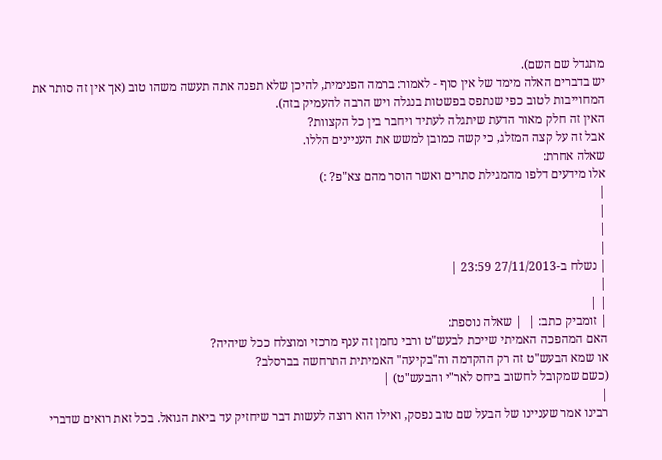מתגדל שם השם).
יש בדברים האלה מימד של אין סוף - לאמור: ברמה הפנימית, להיכן שלא תפנה אתה תעשה משהו טוב (אך אין זה סותר את המחוייבות לטוב כפי שנתפס בפשטות בנגלה ויש הרבה להעמיק בזה).
האין זה חלק מאור הדעת שיתגלה לעתיד ויחבר בין כל הקצוות?
אבל זה על קצה המזלג, כי קשה כמובן למשש את העניינים הללו.
שאלה אחרת:
אלו מידעים דלפו מהמגילת סתרים ואשר הוסר מהם צא"פ? :)
|
|
|
|
| נשלח ב-27/11/2013 23:59 |
|
| |
| זומביק כתב: |  | שאלה נוספת:
האם המהפכה האמיתי שייכת לבעש"ט ורבי נחמן זה ענף מרכזי ומוצלח ככל שיהיה?
או שמא הבעש"ט זה רק ההקדמה וה"בקיעה" האמיתית התרחשה בברסלב?
(כשם שמקובל לחשוב ביחס לאר"י והבעש"ט) |
|
רבינו אמר שעניינו של הבעל שם טוב נפסק, ואילו הוא רוצה לעשות דבר שיחזיק עד ביאת הגואל. בכל זאת רואים שדברי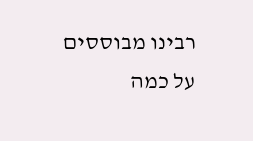רבינו מבוססים על כמה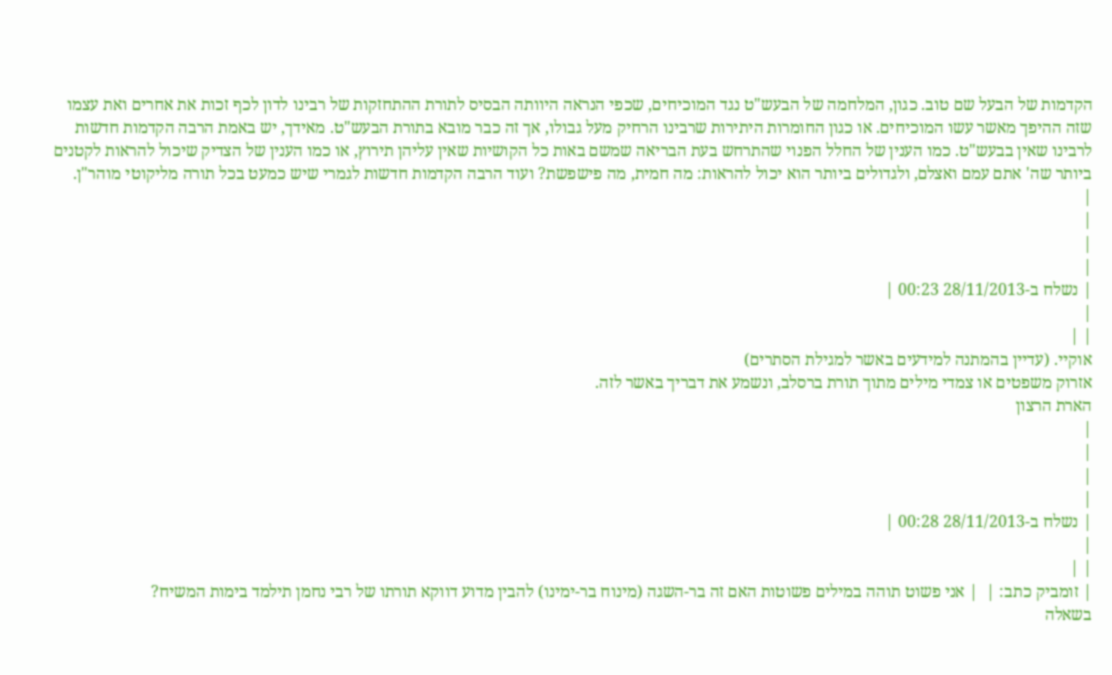הקדמות של הבעל שם טוב. כגון, המלחמה של הבעש"ט נגד המוכיחים, שכפי הנראה היוותה הבסיס לתורת ההתחזקות של רבינו לדון לכף זכות את אחרים ואת עצמו שזה ההיפך מאשר עשו המוכיחים. או כגון החומרות היתירות שרבינו הרחיק מעל גבולו, אך זה כבר מובא בתורת הבעש"ט. מאידך, יש באמת הרבה הקדמות חדשות לרבינו שאין בבעש"ט. כמו הענין של החלל הפנוי שהתרחש בעת הבריאה שמשם באות כל הקושיות שאין עליהן תירוץ, או כמו הענין של הצדיק שיכול להראות לקטנים ביותר שה' אתם עמם ואצלם, ולגדולים ביותר הוא יכול להראות: מה חמית, מה פישפשת? ועוד הרבה הקדמות חדשות לגמרי שיש כמעט בכל תורה מליקוטי מוהר"ן.
|
|
|
|
| נשלח ב-28/11/2013 00:23 |
|
| |
אוקיי. (עדיין בהמתנה למידעים באשר למגילת הסתרים)
אזרוק משפטים או צמדי מילים מתוך תורת ברסלב, ונשמע את דבריך באשר לזה.
הארת הרצון
|
|
|
|
| נשלח ב-28/11/2013 00:28 |
|
| |
| זומביק כתב: |  | אני פשוט תוהה במילים פשוטות האם זה בר-השגה (מינוח בר-ימינו) להבין מדוע דווקא תורתו של רבי נחמן תילמד בימות המשיח?
בשאלה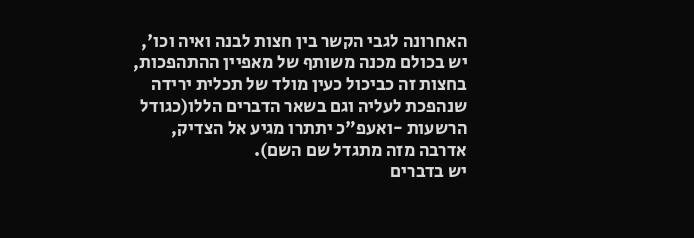האחרונה לגבי הקשר בין חצות לבנה ואיה וכו', יש בכולם מכנה משותף של מאפיין ההתהפכות, בחצות זה כביכול כעין מולד של תכלית ירידה שנהפכת לעליה וגם בשאר הדברים הללו(כגודל הרשעות -ואעפ"כ יתתרו מגיע אל הצדיק, אדרבה מזה מתגדל שם השם).
יש בדברים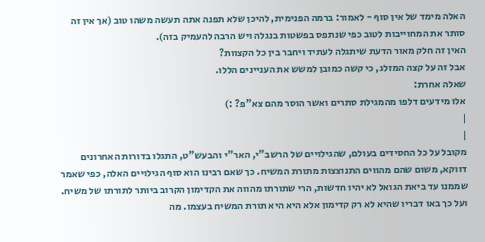האלה מימד של אין סוף - לאמור: ברמה הפנימית, להיכן שלא תפנה אתה תעשה משהו טוב (אך אין זה סותר את המחוייבות לטוב כפי שנתפס בפשטות בנגלה ויש הרבה להעמיק בזה).
האין זה חלק מאור הדעת שיתגלה לעתיד ויחבר בין כל הקצוות?
אבל זה על קצה המזלג, כי קשה כמובן למשש את העניינים הללו.
שאלה אחרת:
אלו מידעים דלפו מהמגילת סתרים ואשר הוסר מהם צא"פ? :)
|
|
מקובל על כל החסידים בעולם, שהגילויים של הרשב"י, האר"י והבעש"ט, התגלו בדורות האחרונים דווקא, משום שהם מהווים התנוצצות מתורת המשיח. כך שאם רבינו הוא סוף הגילויים האלה, כפי שאמר שממנו עד ביאת הגואל לא יהיו חדשות, הרי שתורתו מהווה את הקדימון הקרוב ביותר לתורתו של משיח. ועל כך באו דבריו שהיא לא רק קדימון אלא היא היא תורת המשיח בעצמו. מה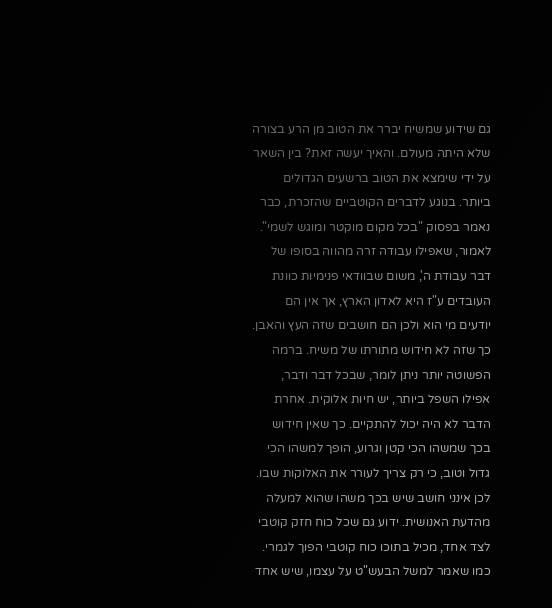גם שידוע שמשיח יברר את הטוב מן הרע בצורה שלא היתה מעולם. והאיך יעשה זאת? בין השאר על ידי שימצא את הטוב ברשעים הגדולים ביותר. בנוגע לדברים הקוטביים שהזכרת, כבר נאמר בפסוק "בכל מקום מוקטר ומוגש לשמי". לאמור, שאפילו עבודה זרה מהווה בסופו של דבר עבודת ה', משום שבוודאי פנימיות כוונת העובדים ע"ז היא לאדון הארץ, אך אין הם יודעים מי הוא ולכן הם חושבים שזה העץ והאבן. כך שזה לא חידוש מתורתו של משיח. ברמה הפשוטה יותר ניתן לומר, שבכל דבר ודבר, אפילו השפל ביותר, יש חיות אלוקית. אחרת הדבר לא היה יכול להתקיים. כך שאין חידוש בכך שמשהו הכי קטן וגרוע, הופך למשהו הכי גדול וטוב, כי רק צריך לעורר את האלוקות שבו. לכן אינני חושב שיש בכך משהו שהוא למעלה מהדעת האנושית. ידוע גם שכל כוח חזק קוטבי לצד אחד, מכיל בתוכו כוח קוטבי הפוך לגמרי. כמו שאמר למשל הבעש"ט על עצמו, שיש אחד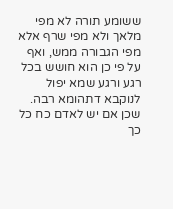ששומע תורה לא מפי מלאך ולא מפי שרף אלא מפי הגבורה ממש, ואף על פי כן הוא חושש בכל רגע ורגע שמא יפול לנוקבא דתהומא רבה. שכן אם יש לאדם כח כל כך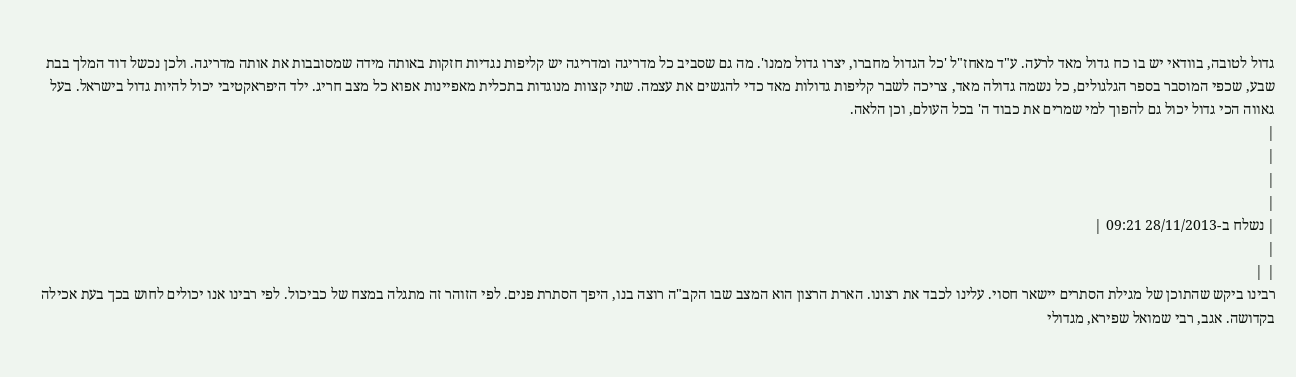גדול לטובה, בוודאי יש בו כח גדול מאד לרעה. ע"ד מאחז"ל 'כל הגדול מחברו, יצרו גדול ממנו'. מה גם שסביב כל מדריגה ומדריגה יש קליפות נגדיות חזקות באותה מידה שמסובבות את אותה מדריגה. ולכן נכשל דוד המלך בבת שבע, שכפי המוסבר בספר הגלגולים, כל נשמה גדולה מאד, צריכה לשבר קליפות גדולות מאד כדי להגשים את עצמה. שתי קצוות מנוגדות בתכלית מאפיינות אפוא כל מצב חריג. ילד היפראקטיבי יכול להיות גדול בישראל. בעל גאווה הכי גדול יכול גם להפוך למי שמרים את כבוד ה' בכל העולם, וכן הלאה.
|
|
|
|
| נשלח ב-28/11/2013 09:21 |
|
| |
רבינו ביקש שהתוכן של מגילת הסתרים יישאר חסוי. עלינו לכבד את רצונו. הארת הרצון הוא המצב שבו הקב"ה רוצה בנו, היפך הסתרת פנים. לפי הזוהר זה מתגלה במצח של כביכול. לפי רבינו אנו יכולים לחוש בכך בעת אכילה בקדושה. אגב, רבי שמואל שפירא, מגדולי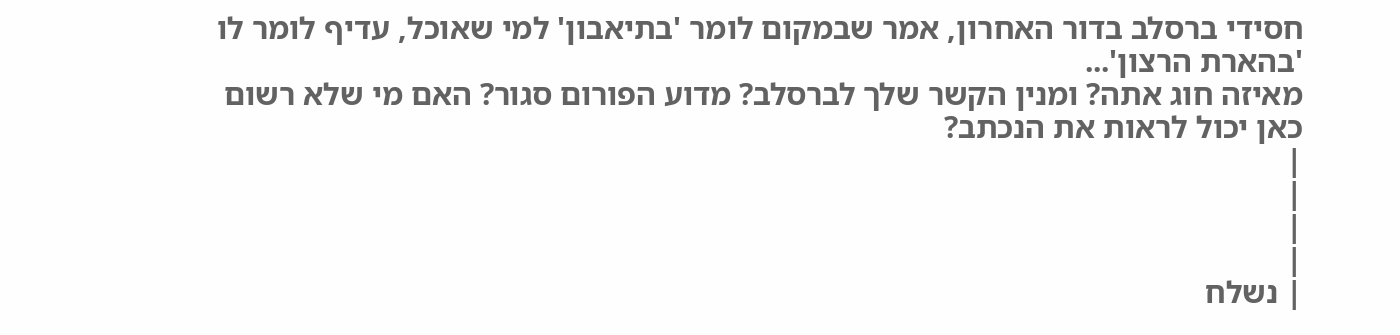חסידי ברסלב בדור האחרון, אמר שבמקום לומר 'בתיאבון' למי שאוכל, עדיף לומר לו 'בהארת הרצון'...
מאיזה חוג אתה? ומנין הקשר שלך לברסלב? מדוע הפורום סגור? האם מי שלא רשום כאן יכול לראות את הנכתב?
|
|
|
|
| נשלח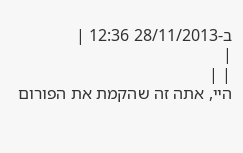ב-28/11/2013 12:36 |
|
| |
היי, אתה זה שהקמת את הפורום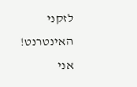לזקני האינטרנט! אני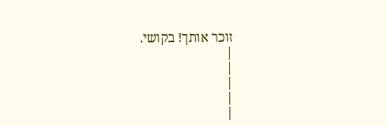זוכר אותך! בקושי.
|
|
|
|
|